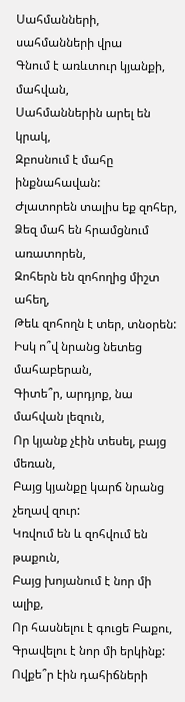Սահմանների, սահմանների վրա
Գնում է առևտուր կյանքի, մահվան,
Սահմաններին արել են կրակ,
Զբոսնում է մահը ինքնահավան:
Ժլատորեն տալիս եք զոհեր,
Ձեզ մահ են հրամցնում առատորեն,
Զոհերն են զոհողից միշտ ահեղ,
Թեև զոհողն է տեր, տնօրեն:
Իսկ ո՞վ նրանց նետեց մահաբերան,
Գիտե՞ր, արդյոք, նա մահվան լեզուն,
Որ կյանք չէին տեսել, բայց մեռան,
Բայց կյանքը կարճ նրանց չեղավ զուր:
Կռվում են և զոհվում են թաքուն,
Բայց խոյանում է նոր մի ալիք,
Որ հասնելու է գուցե Բաքու,
Գրավելու է նոր մի երկինք:
Ովքե՞ր էին դահիճների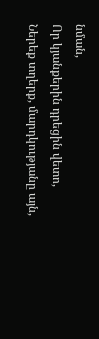նման,
Որ կյանքերին դրեցին վետո,
Ներեք տղերք, մարդկությանը այն,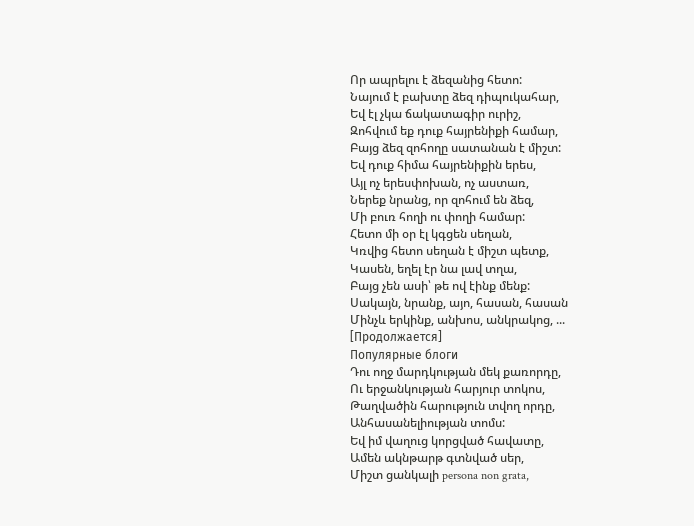Որ ապրելու է ձեզանից հետո:
Նայում է բախտը ձեզ դիպուկահար,
Եվ էլ չկա ճակատագիր ուրիշ,
Զոհվում եք դուք հայրենիքի համար,
Բայց ձեզ զոհողը սատանան է միշտ:
Եվ դուք հիմա հայրենիքին երես,
Այլ ոչ երեսփոխան, ոչ աստառ,
Ներեք նրանց, որ զոհում են ձեզ,
Մի բուռ հողի ու փողի համար:
Հետո մի օր էլ կգցեն սեղան,
Կռվից հետո սեղան է միշտ պետք,
Կասեն, եղել էր նա լավ տղա,
Բայց չեն ասի՝ թե ով էինք մենք:
Սակայն, նրանք, այո, հասան, հասան
Մինչև երկինք, անխոս, անկրակոց, ...
[Продолжается]
Популярные блоги
Դու ողջ մարդկության մեկ քառորդը,
Ու երջանկության հարյուր տոկոս,
Թաղվածին հարություն տվող որդը,
Անհասանելիության տոմս:
Եվ իմ վաղուց կորցված հավատը,
Ամեն ակնթարթ գտնված սեր,
Միշտ ցանկալի persona non grata,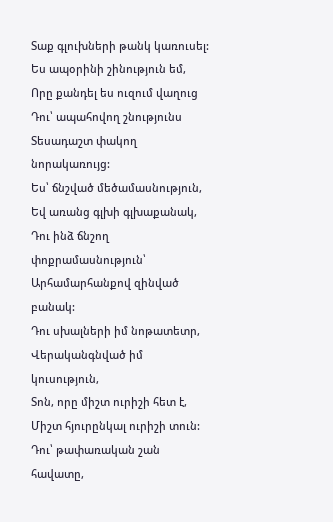Տաք գլուխների թանկ կառուսել:
Ես ապօրինի շինություն եմ,
Որը քանդել ես ուզում վաղուց
Դու՝ ապահովող շնությունս
Տեսադաշտ փակող նորակառույց:
Ես՝ ճնշված մեծամասնություն,
Եվ առանց գլխի գլխաքանակ,
Դու ինձ ճնշող փոքրամասնություն՝
Արհամարհանքով զինված բանակ:
Դու սխալների իմ նոթատետր,
Վերականգնված իմ կուսություն,
Տոն, որը միշտ ուրիշի հետ է,
Միշտ հյուրընկալ ուրիշի տուն:
Դու՝ թափառական շան հավատը,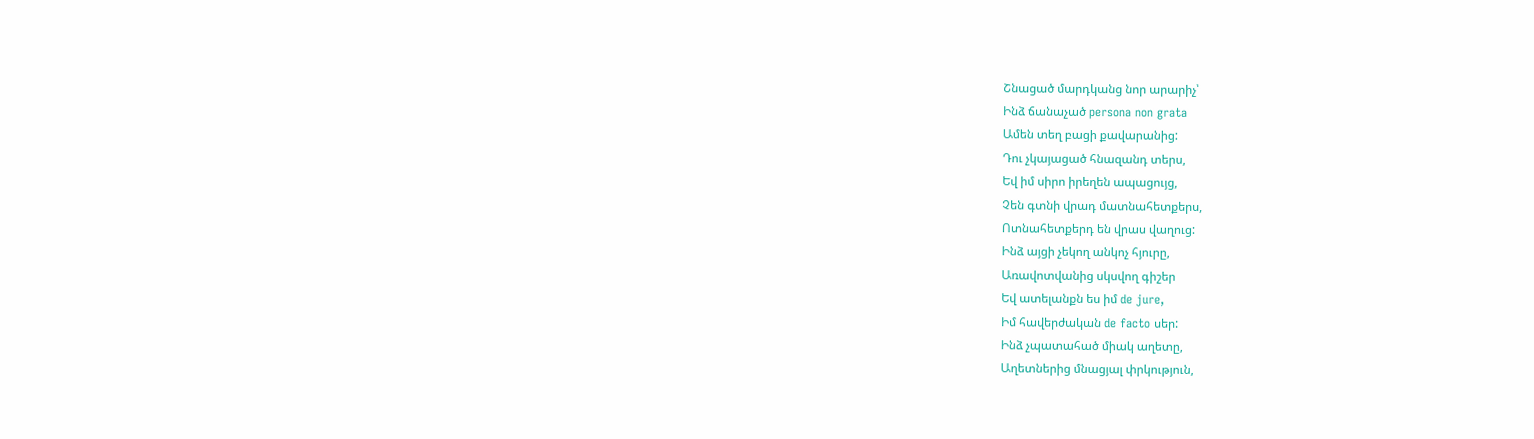Շնացած մարդկանց նոր արարիչ՝
Ինձ ճանաչած persona non grata
Ամեն տեղ բացի քավարանից:
Դու չկայացած հնազանդ տերս,
Եվ իմ սիրո իրեղեն ապացույց,
Չեն գտնի վրադ մատնահետքերս,
Ոտնահետքերդ են վրաս վաղուց:
Ինձ այցի չեկող անկոչ հյուրը,
Առավոտվանից սկսվող գիշեր
Եվ ատելանքն ես իմ de jure,
Իմ հավերժական de facto սեր:
Ինձ չպատահած միակ աղետը,
Աղետներից մնացյալ փրկություն,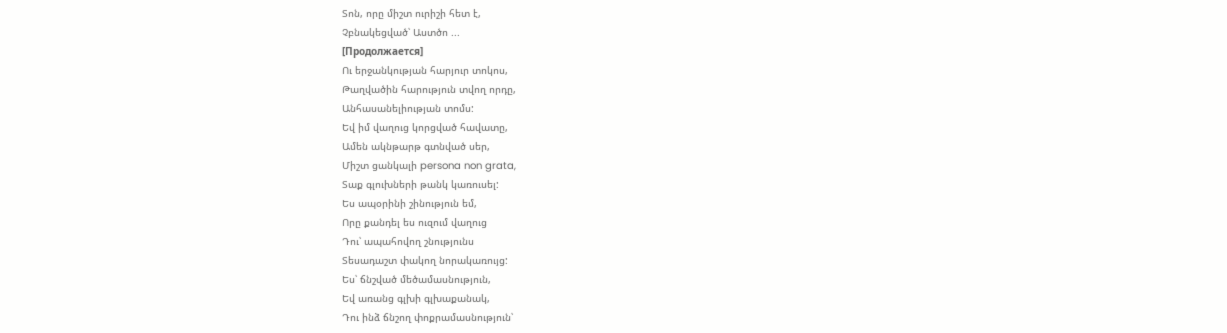Տոն, որը միշտ ուրիշի հետ է,
Չբնակեցված՝ Աստծո ...
[Продолжается]
Ու երջանկության հարյուր տոկոս,
Թաղվածին հարություն տվող որդը,
Անհասանելիության տոմս:
Եվ իմ վաղուց կորցված հավատը,
Ամեն ակնթարթ գտնված սեր,
Միշտ ցանկալի persona non grata,
Տաք գլուխների թանկ կառուսել:
Ես ապօրինի շինություն եմ,
Որը քանդել ես ուզում վաղուց
Դու՝ ապահովող շնությունս
Տեսադաշտ փակող նորակառույց:
Ես՝ ճնշված մեծամասնություն,
Եվ առանց գլխի գլխաքանակ,
Դու ինձ ճնշող փոքրամասնություն՝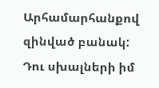Արհամարհանքով զինված բանակ:
Դու սխալների իմ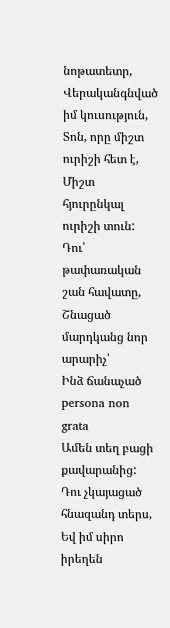նոթատետր,
Վերականգնված իմ կուսություն,
Տոն, որը միշտ ուրիշի հետ է,
Միշտ հյուրընկալ ուրիշի տուն:
Դու՝ թափառական շան հավատը,
Շնացած մարդկանց նոր արարիչ՝
Ինձ ճանաչած persona non grata
Ամեն տեղ բացի քավարանից:
Դու չկայացած հնազանդ տերս,
Եվ իմ սիրո իրեղեն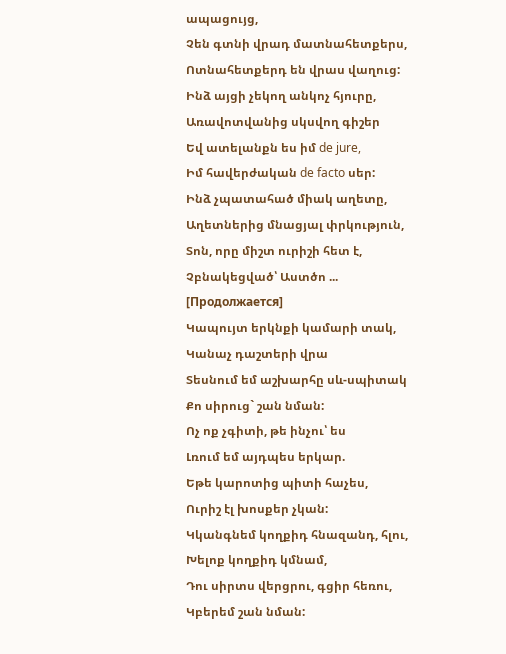ապացույց,
Չեն գտնի վրադ մատնահետքերս,
Ոտնահետքերդ են վրաս վաղուց:
Ինձ այցի չեկող անկոչ հյուրը,
Առավոտվանից սկսվող գիշեր
Եվ ատելանքն ես իմ de jure,
Իմ հավերժական de facto սեր:
Ինձ չպատահած միակ աղետը,
Աղետներից մնացյալ փրկություն,
Տոն, որը միշտ ուրիշի հետ է,
Չբնակեցված՝ Աստծո ...
[Продолжается]
Կապույտ երկնքի կամարի տակ,
Կանաչ դաշտերի վրա
Տեսնում եմ աշխարհը սև-սպիտակ
Քո սիրուց` շան նման:
Ոչ ոք չգիտի, թե ինչու՝ ես
Լռում եմ այդպես երկար.
Եթե կարոտից պիտի հաչես,
Ուրիշ էլ խոսքեր չկան:
Կկանգնեմ կողքիդ հնազանդ, հլու,
Խելոք կողքիդ կմնամ,
Դու սիրտս վերցրու, գցիր հեռու,
Կբերեմ շան նման: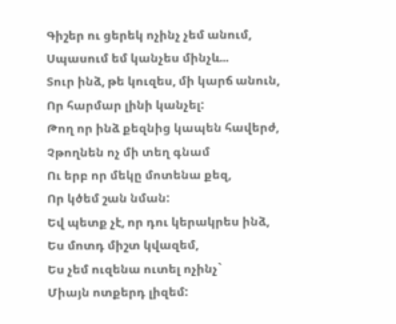Գիշեր ու ցերեկ ոչինչ չեմ անում,
Սպասում եմ կանչես մինչև...
Տուր ինձ, թե կուզես, մի կարճ անուն,
Որ հարմար լինի կանչել:
Թող որ ինձ քեզնից կապեն հավերժ,
Չթողնեն ոչ մի տեղ գնամ
Ու երբ որ մեկը մոտենա քեզ,
Որ կծեմ շան նման:
Եվ պետք չէ, որ դու կերակրես ինձ,
Ես մոտդ միշտ կվազեմ,
Ես չեմ ուզենա ուտել ոչինչ`
Միայն ոտքերդ լիզեմ: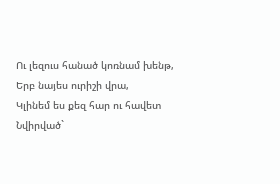Ու լեզուս հանած կոռնամ խենթ,
Երբ նայես ուրիշի վրա,
Կլինեմ ես քեզ հար ու հավետ
Նվիրված`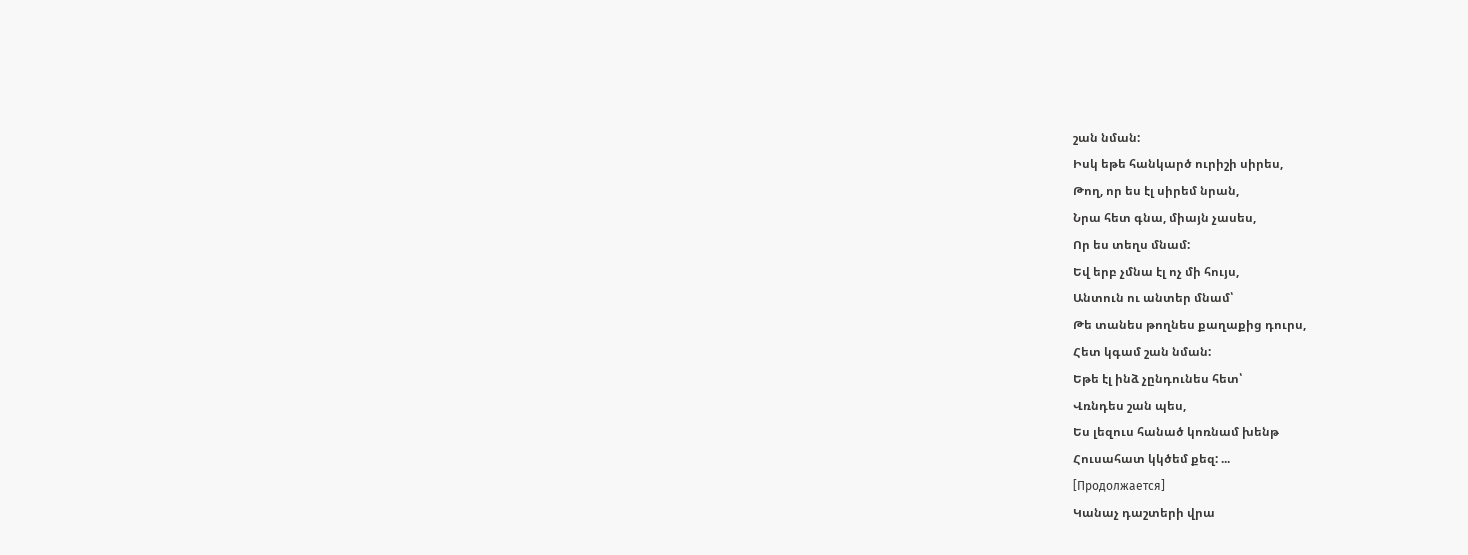շան նման:
Իսկ եթե հանկարծ ուրիշի սիրես,
Թող, որ ես էլ սիրեմ նրան,
Նրա հետ գնա, միայն չասես,
Որ ես տեղս մնամ:
Եվ երբ չմնա էլ ոչ մի հույս,
Անտուն ու անտեր մնամ՝
Թե տանես թողնես քաղաքից դուրս,
Հետ կգամ շան նման:
Եթե էլ ինձ չընդունես հետ՝
Վռնդես շան պես,
Ես լեզուս հանած կոռնամ խենթ
Հուսահատ կկծեմ քեզ: ...
[Продолжается]
Կանաչ դաշտերի վրա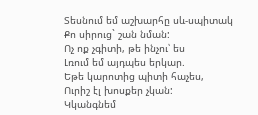Տեսնում եմ աշխարհը սև-սպիտակ
Քո սիրուց` շան նման:
Ոչ ոք չգիտի, թե ինչու՝ ես
Լռում եմ այդպես երկար.
Եթե կարոտից պիտի հաչես,
Ուրիշ էլ խոսքեր չկան:
Կկանգնեմ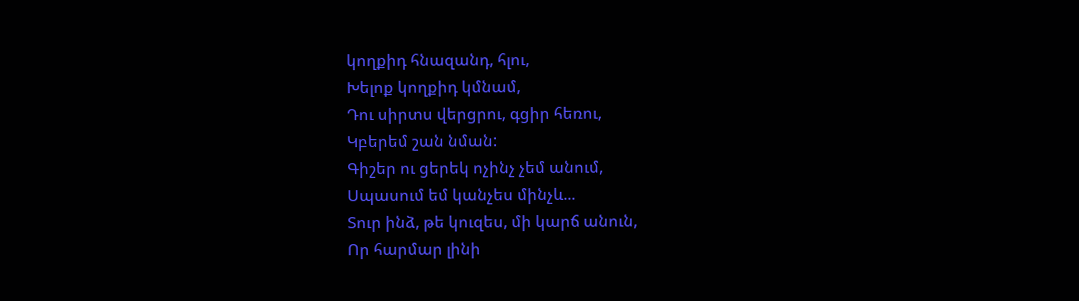կողքիդ հնազանդ, հլու,
Խելոք կողքիդ կմնամ,
Դու սիրտս վերցրու, գցիր հեռու,
Կբերեմ շան նման:
Գիշեր ու ցերեկ ոչինչ չեմ անում,
Սպասում եմ կանչես մինչև...
Տուր ինձ, թե կուզես, մի կարճ անուն,
Որ հարմար լինի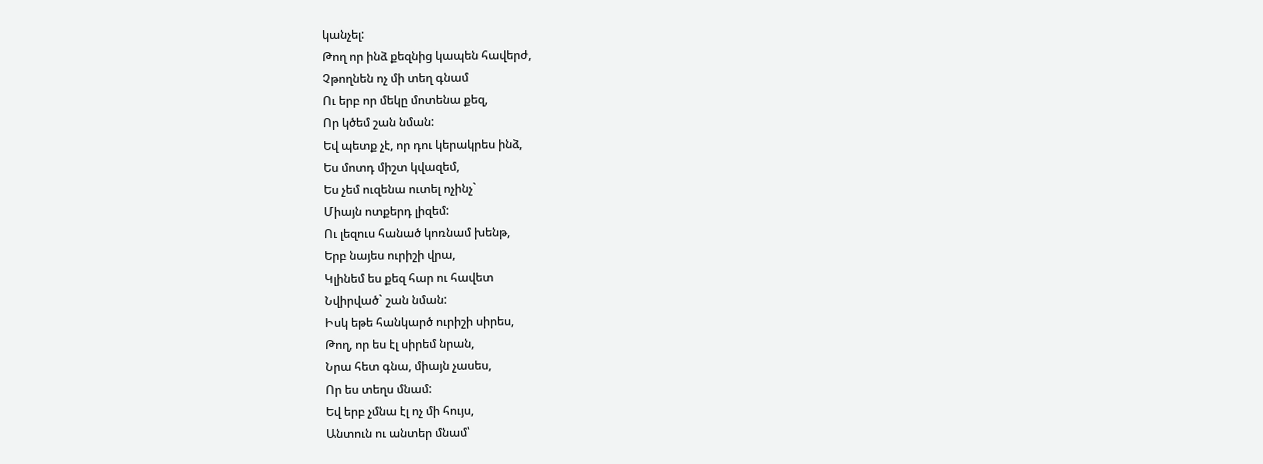կանչել:
Թող որ ինձ քեզնից կապեն հավերժ,
Չթողնեն ոչ մի տեղ գնամ
Ու երբ որ մեկը մոտենա քեզ,
Որ կծեմ շան նման:
Եվ պետք չէ, որ դու կերակրես ինձ,
Ես մոտդ միշտ կվազեմ,
Ես չեմ ուզենա ուտել ոչինչ`
Միայն ոտքերդ լիզեմ:
Ու լեզուս հանած կոռնամ խենթ,
Երբ նայես ուրիշի վրա,
Կլինեմ ես քեզ հար ու հավետ
Նվիրված` շան նման:
Իսկ եթե հանկարծ ուրիշի սիրես,
Թող, որ ես էլ սիրեմ նրան,
Նրա հետ գնա, միայն չասես,
Որ ես տեղս մնամ:
Եվ երբ չմնա էլ ոչ մի հույս,
Անտուն ու անտեր մնամ՝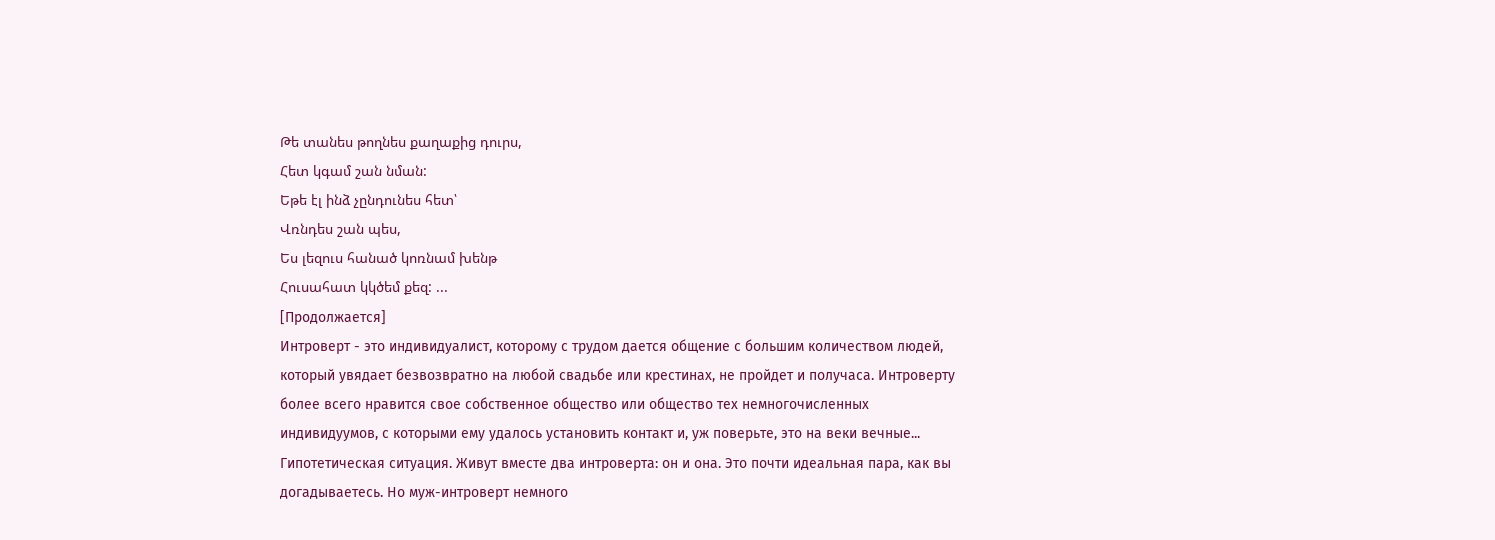Թե տանես թողնես քաղաքից դուրս,
Հետ կգամ շան նման:
Եթե էլ ինձ չընդունես հետ՝
Վռնդես շան պես,
Ես լեզուս հանած կոռնամ խենթ
Հուսահատ կկծեմ քեզ: ...
[Продолжается]
Интроверт - это индивидуалист, которому с трудом дается общение с большим количеством людей, который увядает безвозвратно на любой свадьбе или крестинах, не пройдет и получаса. Интроверту более всего нравится свое собственное общество или общество тех немногочисленных индивидуумов, с которыми ему удалось установить контакт и, уж поверьте, это на веки вечные... Гипотетическая ситуация. Живут вместе два интроверта: он и она. Это почти идеальная пара, как вы догадываетесь. Но муж-интроверт немного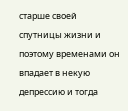старше своей спутницы жизни и поэтому временами он впадает в некую депрессию и тогда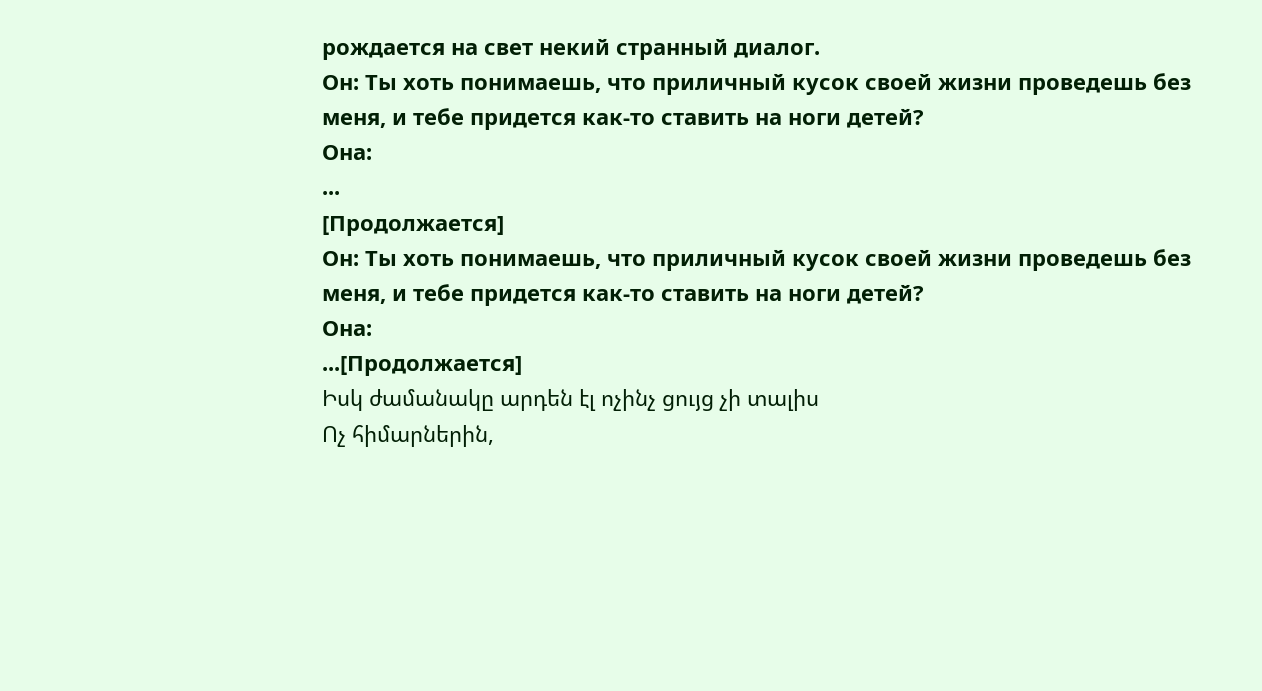рождается на свет некий странный диалог.
Он: Ты хоть понимаешь, что приличный кусок своей жизни проведешь без меня, и тебе придется как-то ставить на ноги детей?
Она:
...
[Продолжается]
Он: Ты хоть понимаешь, что приличный кусок своей жизни проведешь без меня, и тебе придется как-то ставить на ноги детей?
Она:
...[Продолжается]
Իսկ ժամանակը արդեն էլ ոչինչ ցույց չի տալիս
Ոչ հիմարներին,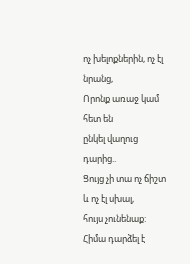ոչ խելոքներին, ոչ էլ նրանց,
Որոնք առաջ կամ հետ են
ընկել վաղուց դարից..
Ցույց չի տա ոչ ճիշտ և ոչ էլ սխալ,
հույս չունենաք:
Հիմա դարձել է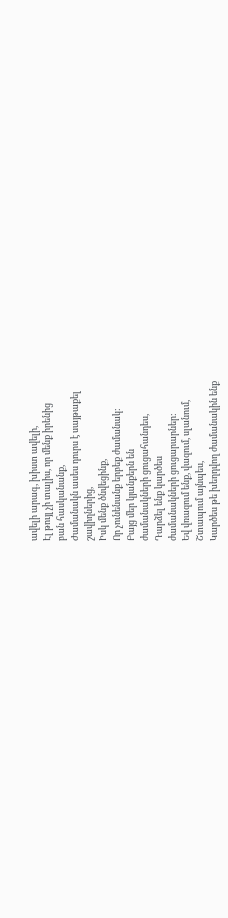ավելի արագ, խիստ ավելի,
Էլ թույլ չի տալիս, որ մենք իրենից
բան հասկանանք,
Ժամանակն ասես դուրս է սայթաքել
շավիղներից,
Իսկ մենք ծնվեցինք,
Որ չունենանք երբեք ժամանակ:
Բայց մեր կյանքերն են
ժամանակների ցուցահանդես,
Դարձել ենք կարծես
ժամանակների ցուցարարներ:
Եվ վռազում ենք, վազում, սլանում,
Շտապում այնպես,
Կարծես թե խեղդվող ժամանակին ենք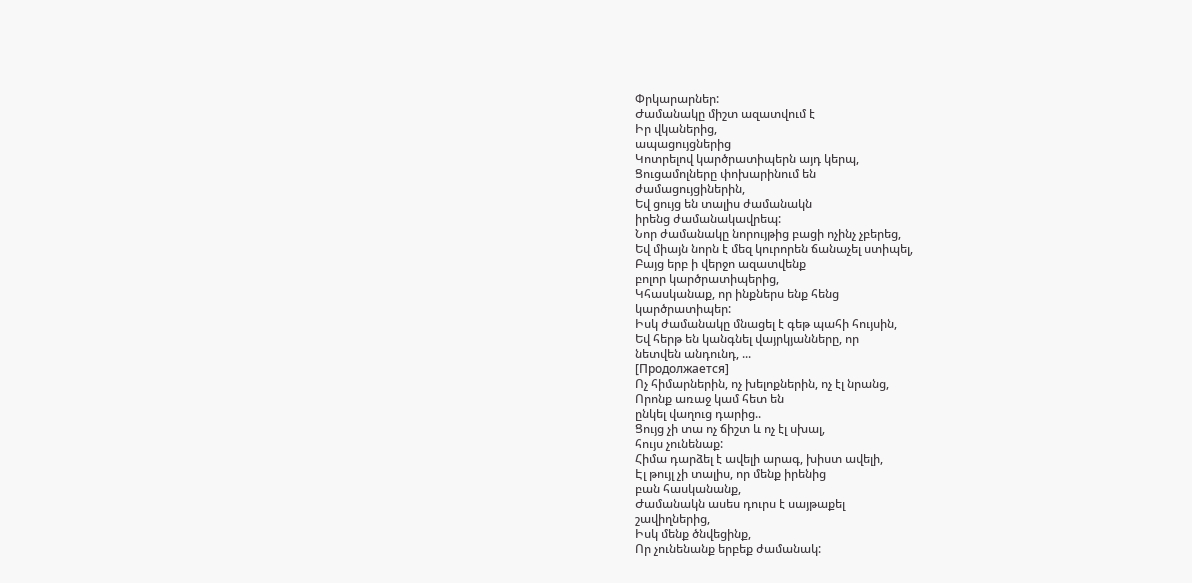Փրկարարներ:
Ժամանակը միշտ ազատվում է
Իր վկաներից,
ապացույցներից
Կոտրելով կարծրատիպերն այդ կերպ,
Ցուցամոլները փոխարինում են
ժամացույցիներին,
Եվ ցույց են տալիս ժամանակն
իրենց ժամանակավրեպ:
Նոր ժամանակը նորույթից բացի ոչինչ չբերեց,
Եվ միայն նորն է մեզ կուրորեն ճանաչել ստիպել,
Բայց երբ ի վերջո ազատվենք
բոլոր կարծրատիպերից,
Կհասկանաք, որ ինքներս ենք հենց
կարծրատիպեր:
Իսկ ժամանակը մնացել է գեթ պահի հույսին,
Եվ հերթ են կանգնել վայրկյանները, որ
նետվեն անդունդ, ...
[Продолжается]
Ոչ հիմարներին, ոչ խելոքներին, ոչ էլ նրանց,
Որոնք առաջ կամ հետ են
ընկել վաղուց դարից..
Ցույց չի տա ոչ ճիշտ և ոչ էլ սխալ,
հույս չունենաք:
Հիմա դարձել է ավելի արագ, խիստ ավելի,
Էլ թույլ չի տալիս, որ մենք իրենից
բան հասկանանք,
Ժամանակն ասես դուրս է սայթաքել
շավիղներից,
Իսկ մենք ծնվեցինք,
Որ չունենանք երբեք ժամանակ: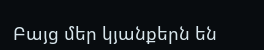Բայց մեր կյանքերն են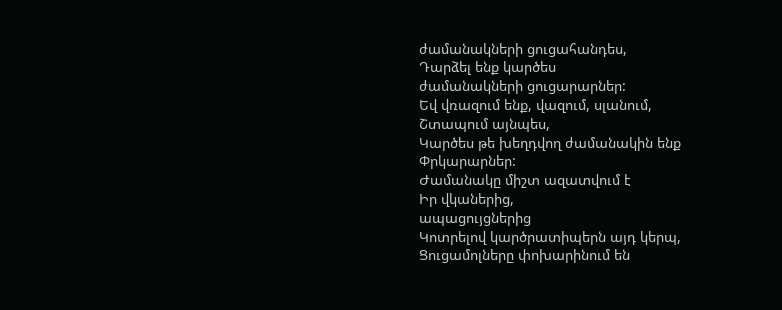ժամանակների ցուցահանդես,
Դարձել ենք կարծես
ժամանակների ցուցարարներ:
Եվ վռազում ենք, վազում, սլանում,
Շտապում այնպես,
Կարծես թե խեղդվող ժամանակին ենք
Փրկարարներ:
Ժամանակը միշտ ազատվում է
Իր վկաներից,
ապացույցներից
Կոտրելով կարծրատիպերն այդ կերպ,
Ցուցամոլները փոխարինում են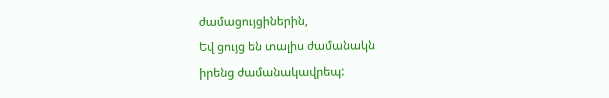ժամացույցիներին,
Եվ ցույց են տալիս ժամանակն
իրենց ժամանակավրեպ: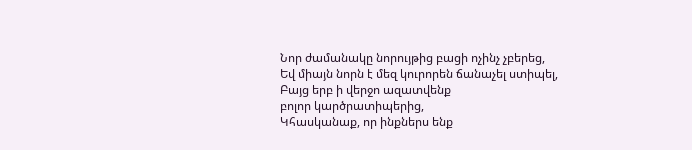Նոր ժամանակը նորույթից բացի ոչինչ չբերեց,
Եվ միայն նորն է մեզ կուրորեն ճանաչել ստիպել,
Բայց երբ ի վերջո ազատվենք
բոլոր կարծրատիպերից,
Կհասկանաք, որ ինքներս ենք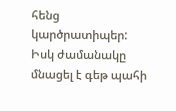հենց
կարծրատիպեր:
Իսկ ժամանակը մնացել է գեթ պահի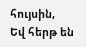հույսին,
Եվ հերթ են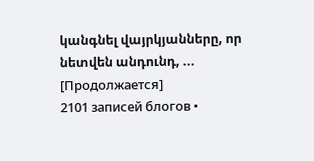կանգնել վայրկյանները, որ
նետվեն անդունդ, ...
[Продолжается]
2101 записей блогов •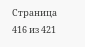Страница 416 из 421